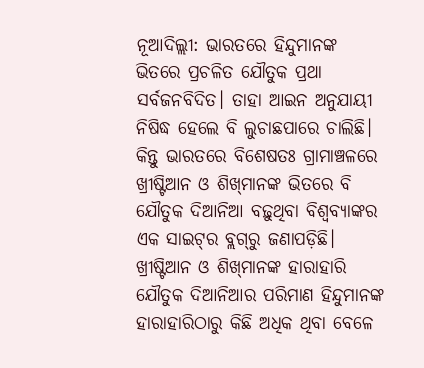ନୂଆଦିଲ୍ଲୀ: ଭାରତରେ ହିନ୍ଦୁମାନଙ୍କ ଭିତରେ ପ୍ରଚଳିତ ଯୌତୁକ ପ୍ରଥା ସର୍ବଜନବିଦିତ। ତାହା ଆଇନ ଅନୁଯାୟୀ ନିଷିଦ୍ଧ ହେଲେ ବି ଲୁଚାଛପାରେ ଚାଲିଛି। କିନ୍ତୁ ଭାରତରେ ବିଶେଷତଃ ଗ୍ରାମାଞ୍ଚଳରେ ଖ୍ରୀଷ୍ଟିଆନ ଓ ଶିଖ୍‌ମାନଙ୍କ ଭିତରେ ବି ଯୌତୁକ ଦିଆନିଆ ବଢ଼ୁଥିବା ବିଶ୍ବବ୍ୟାଙ୍କର ଏକ ସାଇଟ୍‌ର ବ୍ଲଗ୍‌ରୁ ଜଣାପଡ଼ିଛି। ଖ୍ରୀଷ୍ଟିଆନ ଓ ଶିଖ୍‌ମାନଙ୍କ ହାରାହାରି ଯୌତୁକ ଦିଆନିଆର ପରିମାଣ ହିନ୍ଦୁମାନଙ୍କ ହାରାହାରିଠାରୁ କିଛି ଅଧିକ ଥିବା ବେଳେ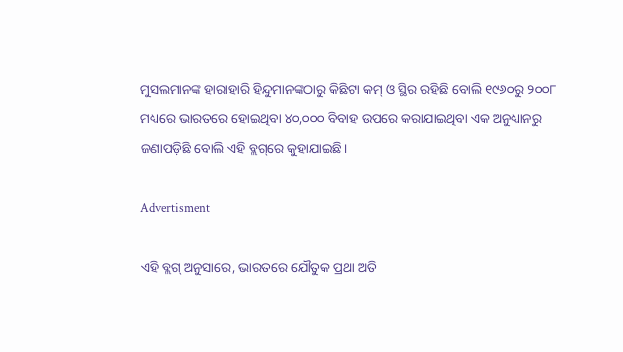ମୁସଲମାନଙ୍କ ହାରାହାରି ହିନ୍ଦୁମାନଙ୍କଠାରୁ କିଛିଟା କମ୍ ଓ ସ୍ଥିର ରହିଛି ବୋଲି ୧୯୬୦ରୁ ୨୦୦୮ ମଧ୍ୟରେ ଭାରତରେ ହୋଇଥିବା ୪୦,୦୦୦ ବିବାହ ଉପରେ କରାଯାଇଥିବା ଏକ ଅନୁଧ୍ୟାନରୁ ଜଣାପଡ଼ିଛି ବୋଲି ଏହି ବ୍ଲଗ୍‌ରେ କୁହାଯାଇଛି।

Advertisment

ଏହି ବ୍ଲଗ୍‌ ଅନୁସାରେ, ଭାରତରେ ଯୌତୁକ ପ୍ରଥା ଅତି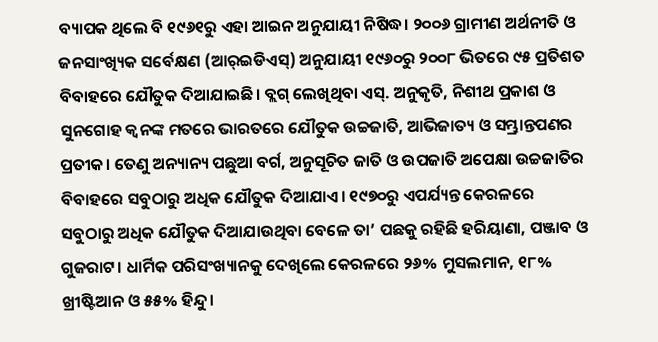ବ୍ୟାପକ ଥିଲେ ବି ୧୯୬୧ରୁ ଏହା ଆଇନ ଅନୁଯାୟୀ ନିଷିଦ୍ଧ। ୨୦୦୬ ଗ୍ରାମୀଣ ଅର୍ଥନୀତି ଓ ଜନସାଂଖ୍ୟିକ ସର୍ବେକ୍ଷଣ (ଆର୍‌ଇଡିଏସ୍) ଅନୁଯାୟୀ ୧୯୬୦ରୁ ୨୦୦୮ ଭିତରେ ୯୫ ପ୍ରତିଶତ ବିବାହରେ ଯୌତୁକ ଦିଆଯାଇଛି। ବ୍ଲଗ୍ ଲେଖିଥିବା ଏସ୍. ଅନୁକୃତି, ନିଶୀଥ ପ୍ରକାଶ ଓ ସୁନଗୋହ କ୍ବନଙ୍କ ମତରେ ଭାରତରେ ଯୌତୁକ ଉଚ୍ଚଜାତି, ଆଭିଜାତ୍ୟ ଓ ସମ୍ଭ୍ରାନ୍ତପଣର ପ୍ରତୀକ। ତେଣୁ ଅନ୍ୟାନ୍ୟ ପଛୁଆ ବର୍ଗ, ଅନୁସୂଚିତ ଜାତି ଓ ଉପଜାତି ଅପେକ୍ଷା ଉଚ୍ଚଜାତିର ବିବାହରେ ସବୁଠାରୁ ଅଧିକ ଯୌତୁକ ଦିଆଯାଏ। ୧୯୭୦ରୁ ଏପର୍ଯ୍ୟନ୍ତ କେରଳରେ ସବୁଠାରୁ ଅଧିକ ଯୌତୁକ ଦିଆଯାଉଥିବା ବେଳେ ତା’ ପଛକୁ ରହିଛି ହରିୟାଣା, ପଞ୍ଜାବ ଓ ଗୁଜରାଟ। ଧାର୍ମିକ ପରିସଂଖ୍ୟାନକୁ ଦେଖିଲେ କେରଳରେ ୨୬% ମୁସଲମାନ, ୧୮% ଖ୍ରୀଷ୍ଟିଆନ ଓ ୫୫% ହିନ୍ଦୁ।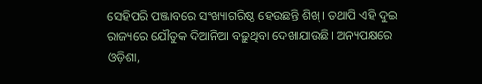ସେହିପରି ପଞ୍ଜାବରେ ସଂଖ୍ୟାଗରିଷ୍ଠ ହେଉଛନ୍ତି ଶିଖ୍। ତଥାପି ଏହି ଦୁଇ ରାଜ୍ୟରେ ଯୌତୁକ ଦିଆନିଆ ବଢ଼ୁଥିବା ଦେଖାଯାଉଛି। ଅନ୍ୟପକ୍ଷରେ ଓଡ଼ିଶା,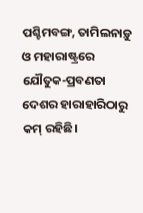ପଶ୍ଚିମବଙ୍ଗ, ତାମିଲନାଡ଼ୁ ଓ ମହାରାଷ୍ଟ୍ରରେ ଯୌତୁକ-ପ୍ରବଣତା ଦେଶର ହାରାହାରିଠାରୁ କମ୍ ରହିଛି।